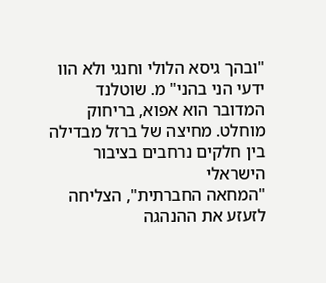"ובהך גיסא הלולי וחנגי ולא הוו ידעי הני בהני" מ. שוטלנד המדובר הוא אפוא, בריחוק מוחלט. מחיצה של ברזל מבדילה בין חלקים נרחבים בציבור הישראלי
"המחאה החברתית", הצליחה לזעזע את ההנהגה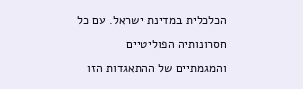הכלכלית במדינת ישראל. עם כל חסרונותיה הפוליטיים והמגמתיים של ההתאגדות הזו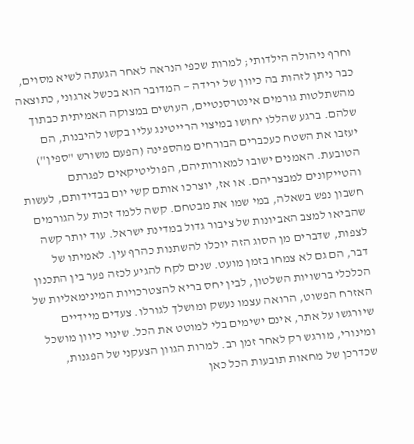וחרף ניהולה הילדותי; למרות שכפי הנראה לאחר הגעתה לשיא מסוים, כבר ניתן לזהות בה כיוון של ירידה — המדובר הוא בכשל ארגוני, כתוצאה מהשתלטות גורמים אינטרסנטיים, העושים במצוקה האמיתית כבתוך שלהם. ברגע שהללו יחושו במיצוי הרייטינג עליו בקשו להיבנות, הם יעזבו את השטח כעכברים הבורחים מהספינה (הפעם משורש "ספין") הטובעת. האמנים ישובו למאורותיהם, הפוליטיקאים לפגרתם והטייקונים למבצריהם. או אז, יוצרכו אותם קשי יום בבדידותם, לעשות חשבון נפש בשאלה, במי שמו את מבטחם. קשה ללמד זכות על הגורמים שהביאו למצב האביונות של ציבור גדול במדינת ישראל. עוד יותר קשה לצפות, שדברים מן הסוג הזה יוכלו להשתנות כהרף עין. לאמיתו של דבר, הם גם לא צמחו בזמן מועט. שנים לקח להגיע לכזה פער בין התכנון הכלכלי ברשויות השלטון, לבין יחס בריא להצטרכויות המינימאליות של האזרח הפשוט, הרואה עצמו נעשק ומושלך לגורלו. צעדים מיידיים שיורגשו על אתר, אינם ישימים בלי למוטט את הכל. שינוי כיוון מושכל ומינורי, מורגש רק לאחר זמן רב. למרות הגוון הצעקני של הפגנות, שכדרכן של מחאות תובעות הכל כאן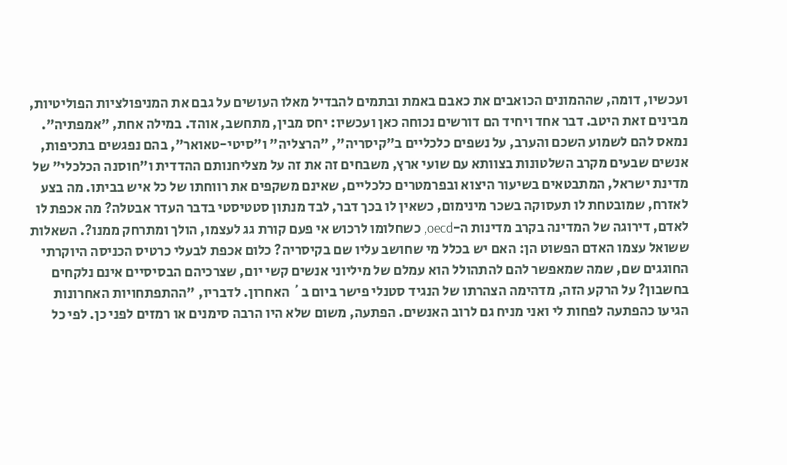ועכשיו, דומה, שההמונים הכואבים את כאבם באמת ובתמים להבדיל מאלו העושים על גבם את המניפולציות הפוליטיות, מבינים זאת היטב. דבר אחד ויחיד הם דורשים נכוחה כאן ועכשיו: יחס מבין, מתחשב, אוהד. במילה אחת, "אמפתיה". נמאס להם לשמוע השכם והערב, על נשפים כלכליים ב"קיסריה", "הרצליה" ו"סיטי-טאואר", בהם נפגשים בתכיפות, אנשים שבעים מקרב השלטונות בצוותא עם שועי ארץ, משבחים זה את זה על מצליחנותם ההדדית ו"חוסנה הכלכלי" של מדינת ישראל, המתבטאים בשיעור היצוא ובפרמטרים כלכליים, שאינם משקפים את רווחתו של כל איש בביתו. מה בצע לאזרח, שמובטחת לו תעסוקה בשכר מינימום, כשאין לו בכך דבר, לבד מנתון סטטיסטי בדבר העדר אבטלה? מה אכפת לו לאדם, דירוגה של המדינה בקרב מדינות ה-oecd, כשחלומו לרכוש אי פעם קורת גג לעצמו, הולך ומתרחק ממנו?. השאלות ששואל עצמו האדם הפשוט הן: האם יש בכלל מי שחושב עליו שם בקיסריה? כלום אכפת לבעלי כרטיס הכניסה היוקרתי החוגגים שם, שמה שמאפשר להם להתהולל הוא עמלם של מיליוני אנשים קשי יום, שצרכיהם הבסיסיים אינם נלקחים בחשבון? על הרקע הזה, מדהימה הצהרתו של הנגיד סטנלי פישר ביום ב´ האחרון. לדבריו, "ההתפתחויות האחרונות הגיעו כהפתעה לפחות לי ואני מניח גם לרוב האנשים. הפתעה, משום שלא היו הרבה סימנים או רמזים לפני כן. לפי כל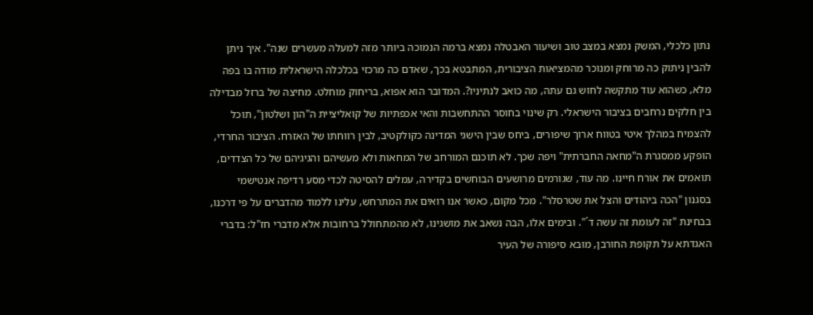נתון כלכלי, המשק נמצא במצב טוב ושיעור האבטלה נמצא ברמה הנמוכה ביותר מזה למעלה מעשרים שנה". איך ניתן להבין ניתוק כה מרוחק ומנוכר מהמציאות הציבורית, המתבטא בכך, שאדם כה מרכזי בכלכלה הישראלית מודה בו בפה מלא, כשהוא עוד מתקשה לחוש גם עתה, מה כואב לנתיניו?. המדובר הוא אפוא, בריחוק מוחלט. מחיצה של ברזל מבדילה בין חלקים נרחבים בציבור הישראלי. רק שינוי בחוסר ההתחשבות והאי אכפתיות של קואליציית ה"הון ושלטון", תוכל להצמיח במהלך איטי בטווח ארוך שיפורים, ביחס שבין הישגי המדינה כקולקטיב, לבין רווחתו של האזרח. הציבור החרדי, הופקע ממסגרת ה"מחאה החברתית" ויפה שכך. לא תוכנם המורחב של המחאות ולא מעשיהם והגיגיהם של כל הצדדים, תואמים את אורח חיינו. מה עוד, שגורמים מרושעים הבוחשים בקדירה, עמלים להסיטה לכדי מסע רדיפה אנטישמי בסגנון "הכה ביהודים והצל את שטרסלר". מכל מקום, כאשר אנו רואים את המתרחש, עלינו ללמוד מהדברים על פי דרכנו, בבחינת "זה לעומת זה עשה ד´". ובימים אלו, הבה נשאב את מושגינו, לא מהמתחולל ברחובות אלא מדברי חז"ל: בדברי האגדתא על תקופת החורבן, מובא סיפורה של העיר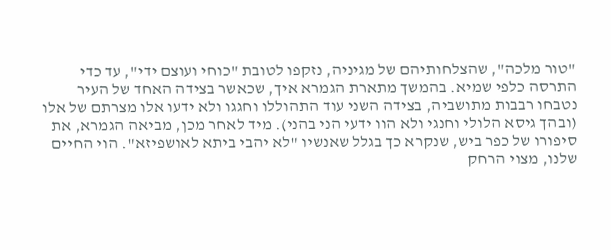"טור מלכה", שהצלחותיהם של מגיניה, נזקפו לטובת "כוחי ועוצם ידי", עד כדי התרסה כלפי שמיא. בהמשך מתארת הגמרא איך, שכאשר בצידה האחד של העיר נטבחו רבבות מתושביה, בצידה השני עוד התהוללו וחגגו ולא ידעו אלו מצרתם של אלו (ובהך גיסא הלולי וחנגי ולא הוו ידעי הני בהני). מיד לאחר מכן, מביאה הגמרא, את סיפורו של כפר ביש, שנקרא כך בגלל שאנשיו "לא יהבי ביתא לאושפיזא". הוי החיים שלנו, מצוי הרחק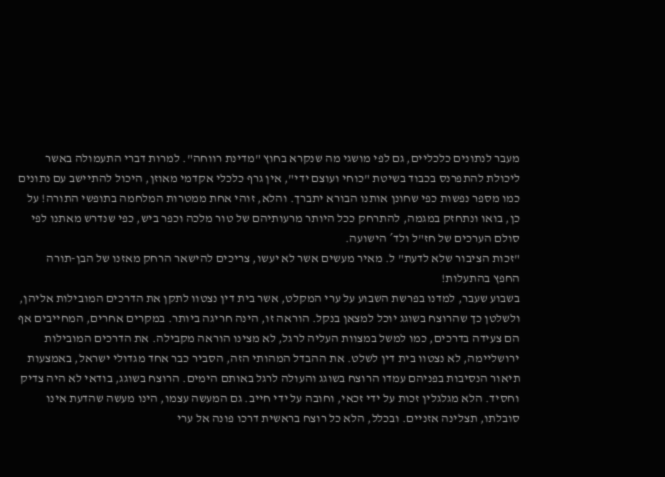מעבר לנתונים כלכליים, גם לפי מושגי מה שנקרא בחוץ "מדינת רווחה". למרות דברי התעמולה באשר ליכולת להתפרנס בכבוד בשיטת "כוחי ועוצם ידי", אין גרף כלכלי אקדמי מאוזן, היכול להתיישב עם נתונים כמו מספר נפשות כפי שחונן אותנו הבורא יתברך. והלא, זוהי אחת ממטרות המלחמה בתופשי התורה! על כן, בואו ונתחזק במגמה, להתרחק ככל היותר מרעותיהם של טור מלכה וכפר ביש, כפי שנדרש מאתנו לפי סולם הערכים של חז"ל ולד´ הישועה.
"זכות הציבור שלא לדעת" ל. מאיר מעשים אשר לא יעשו, צריכים להישאר הרחק מאזנו של הבן-תורה החפץ בהתעלות!
בשבוע שעבר, למדנו בפרשת השבוע על ערי המקלט, אשר בית דין נצטוו לתקן את הדרכים המובילות אליהן, ולשלטן כך שהרוצח בשוגג יוכל למצאן בנקל. הוראה זו, הינה חריגה ביותר. במקרים אחרים, המחייבים אף הם צעידה בדרכים, כמו למשל במצוות העליה לרגל, לא מצינו הוראה מקבילה. את הדרכים המובילות ירושליימה, לא נצטוו בית דין לשלט. את ההבדל המהותי הזה, הסביר כבר אחד מגדולי ישראל, באמצעות תיאור הנסיבות בפניהם עמדו הרוצח בשוגג והעולה לרגל באותם הימים. הרוצח בשוגג, בודאי לא היה צדיק וחסיד. הלא מגלגלין זכות על ידי זכאי, וחובה על ידי חייב. גם המעשה עצמו, הינו מעשה שהדעת אינו סובלתו, תצלינה אזניים. ובכלל, הלא כל רוצח בראשית דרכו פונה אל ערי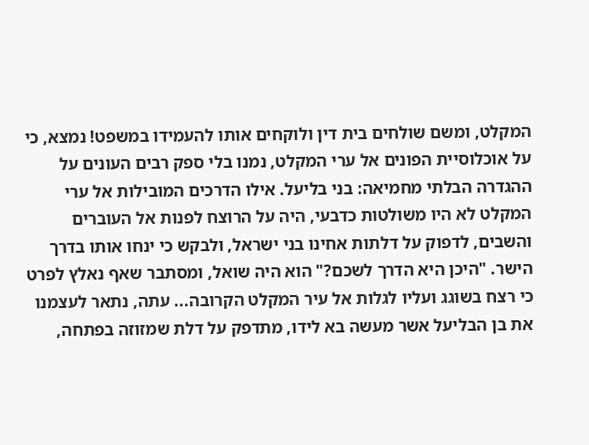המקלט, ומשם שולחים בית דין ולוקחים אותו להעמידו במשפט! נמצא, כי על אוכלוסיית הפונים אל ערי המקלט, נמנו בלי ספק רבים העונים על ההגדרה הבלתי מחמיאה: בני בליעל. אילו הדרכים המובילות אל ערי המקלט לא היו משולטות כדבעי, היה על הרוצח לפנות אל העוברים והשבים, לדפוק על דלתות אחינו בני ישראל, ולבקש כי ינחו אותו בדרך הישר. "היכן היא הדרך לשכם?" הוא היה שואל, ומסתבר שאף נאלץ לפרט כי רצח בשוגג ועליו לגלות אל עיר המקלט הקרובה... עתה, נתאר לעצמנו את בן הבליעל אשר מעשה בא לידו, מתדפק על דלת שמזוזה בפתחה,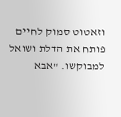וזאטוט סמוק לחיים פותח את הדלת ושואל למבוקשו. "אבא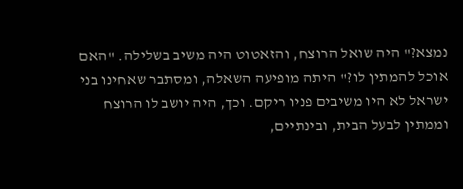נמצא?" היה שואל הרוצח, והזאטוט היה משיב בשלילה. "האם אוכל להמתין לו?" היתה מופיעה השאלה, ומסתבר שאחינו בני ישראל לא היו משיבים פניו ריקם. וכך, היה יושב לו הרוצח וממתין לבעל הבית, ובינתיים,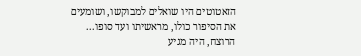הזאטוטים היו שואלים למבוקשו, ושומעים את הסיפור כולו, מראשיתו ועד סופו... הרוצח, היה מגיע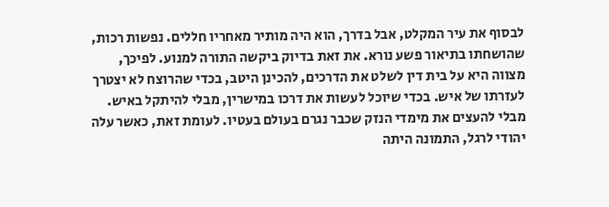לבסוף את עיר המקלט, אבל בדרך, הוא היה מותיר מאחריו חללים. נפשות רכות, שהושחתו בתיאור פשע נורא. את זאת בדיוק ביקשה התורה למנוע. לפיכך, מצווה היא על בית דין לשלט את הדרכים, להכינן היטב, בכדי שהרוצח לא יצטרך לעזרתו של איש. בכדי שיוכל לעשות את דרכו במישרין, מבלי להיתקל באיש. מבלי להעצים את מימדי הנזק שכבר נגרם בעולם בעטיו. לעומת זאת, כאשר עלה יהודי לרגל, התמונה היתה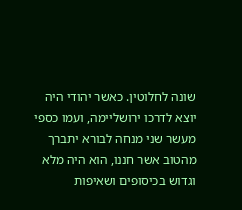שונה לחלוטין. כאשר יהודי היה יוצא לדרכו ירושליימה, ועמו כספי מעשר שני מנחה לבורא יתברך מהטוב אשר חננו, הוא היה מלא וגדוש בכיסופים ושאיפות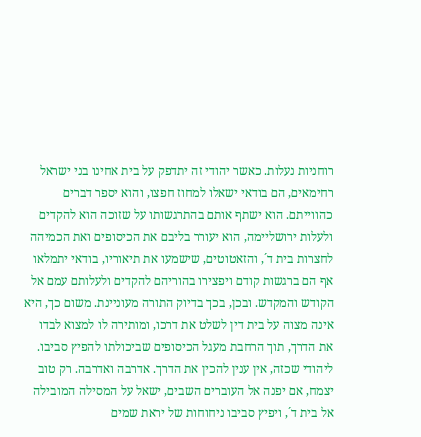רוחניות נעלות. כאשר יהודי זה יתדפק על בית אחינו בני ישראל רחימאים, הם בודאי ישאלו למחוז חפצו, והוא יספר דברים כהווייתם. הוא ישתף אותם בהתרגשותו על שזוכה הוא להקדים ולעלות ירושליימה, הוא יעורר בליבם את הכיסופים ואת הכמיהה לחצרות בית ד´, והזאטוטים, שישמעו את תיאוריו, בודאי יתמלאו אף הם ברגשות קודם ויפצירו בהוריהם להקדים ולעלותם עמם אל הקודש והמקדש. ובכן, בכך בדיוק התורה מעוניינת. משום כך, היא אינה מצוה על בית דין לשלט את דרכו, ומותירה לו למצוא לבדו את הדרך, תוך הרחבת מעגל הכיסופים שביכולתו להפיץ סביבו. ליהודי שכזה, אין ענין להכין את הדרך. אדרבה ואדרבה. רק טוב יצמח, אם יפנה אל העוברים השבים, ישאל על המסילה המובילה אל בית ד´, ויפיץ סביבו ניחוחות של יראת שמים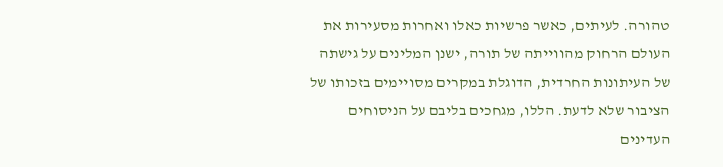טהורה. לעיתים, כאשר פרשיות כאלו ואחרות מסעירות את העולם הרחוק מהווייתה של תורה, ישנן המלינים על גישתה של העיתונות החרדית, הדוגלת במקרים מסויימים בזכותו של הציבור שלא לדעת. הללו, מגחכים בליבם על הניסוחים העדינים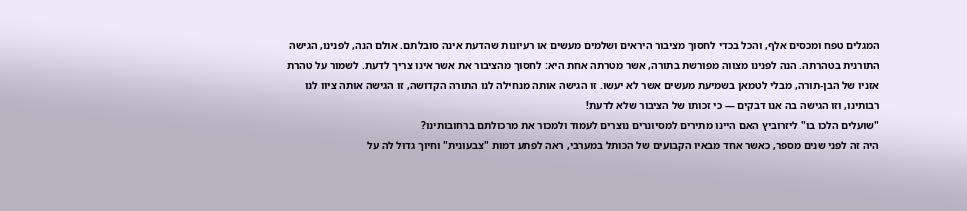המגלים טפח ומכסים אלף, והכל בכדי לחסוך מציבור היראים ושלמים מעשים או רעיונות שהדעת אינה סובלתם. אולם הנה, לפנינו, הגישה התורנית בטהרתה. הנה לפנינו מצווה מפורשת בתורה, אשר מטרתה אחת היא: לחסוך מהציבור את אשר אינו צריך לדעת. לשמור על טהרת אזניו של הבן-תורה, מבלי לטמאן בשמיעת מעשים אשר לא יעשו. זו הגישה אותה מנחילה לנו התורה הקדושה, זו הגישה אותה ציוו לנו רבותינו, וזו הגישה בה אנו דבקים — כי זכותו של הציבור שלא לדעת!
"שועלים הלכו בו" ליזרוביץ האם היינו מתירים למסיונרים נוצרים לעמוד ולמכור את מרכולתם ברחובותינו?
היה זה לפני שנים מספר, כאשר אחד מבאיו הקבועים של הכותל במערבי, ראה לפתע דמות "צבעונית" וחיוך גדול לה על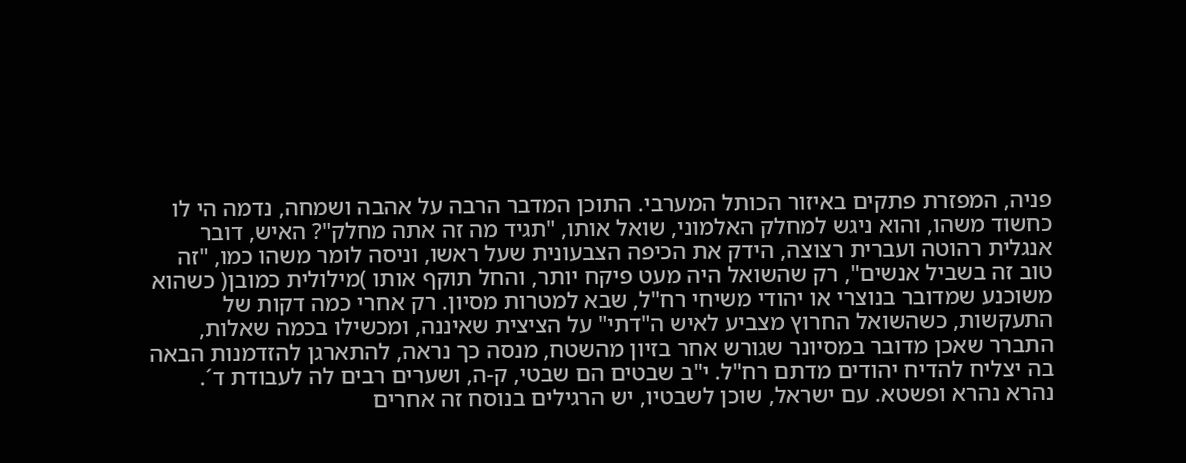פניה, המפזרת פתקים באיזור הכותל המערבי. התוכן המדבר הרבה על אהבה ושמחה, נדמה הי לו כחשוד משהו, והוא ניגש למחלק האלמוני, שואל אותו, "תגיד מה זה אתה מחלק"? האיש, דובר אנגלית רהוטה ועברית רצוצה, הידק את הכיפה הצבעונית שעל ראשו, וניסה לומר משהו כמו, "זה טוב זה בשביל אנשים", רק שהשואל היה מעט פיקח יותר, והחל תוקף אותו )מילולית כמובן( כשהוא משוכנע שמדובר בנוצרי או יהודי משיחי רח"ל, שבא למטרות מסיון. רק אחרי כמה דקות של התעקשות, כשהשואל החרוץ מצביע לאיש ה"דתי" על הציצית שאיננה, ומכשילו בכמה שאלות, התברר שאכן מדובר במסיונר שגורש אחר בזיון מהשטח, מנסה כך נראה, להתארגן להזדמנות הבאה בה יצליח להדיח יהודים מדתם רח"ל. י"ב שבטים הם שבטי, ק-ה, ושערים רבים לה לעבודת ד´. נהרא נהרא ופשטא. עם ישראל, שוכן לשבטיו, יש הרגילים בנוסח זה אחרים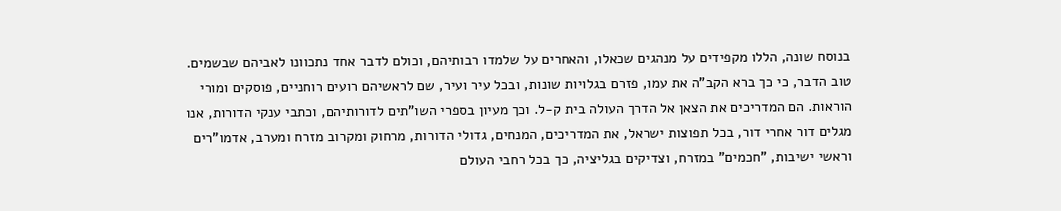בנוסח שונה, הללו מקפידים על מנהגים שכאלו, והאחרים על שלמדו רבותיהם, וכולם לדבר אחד נתכוונו לאביהם שבשמים. טוב הדבר, כי כך ברא הקב"ה את עמו, פזרם בגלויות שונות, ובכל עיר ועיר, שם לראשיהם רועים רוחניים, פוסקים ומורי הוראות. הם המדריכים את הצאן אל הדרך העולה בית ק-ל. וכך מעיון בספרי השו"תים לדורותיהם, וכתבי ענקי הדורות, אנו מגלים דור אחרי דור, בכל תפוצות ישראל, את המדריכים, המנחים, גדולי הדורות, מרחוק ומקרוב מזרח ומערב, אדמו"רים וראשי ישיבות, "חכמים" במזרח, וצדיקים בגליציה, כך בכל רחבי העולם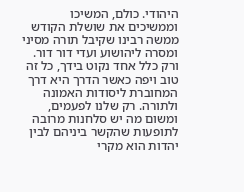היהודי. כולם, המשיכו וממשיכים את שושלת הקודש ממשה רבינו שקיבל תורה מסיני ומסרה ליהושוע ועדי דור דור. ורק כלל אחד נקוט בידך, כל זה טוב ויפה כאשר הדרך היא דרך המחוברת ליסודות האמונה ולתורה. רק שלנו לפעמים, ומשום מה יש סלחנות מרובה לתופעות שהקשר ביניהם לבין יהדות הוא מקרי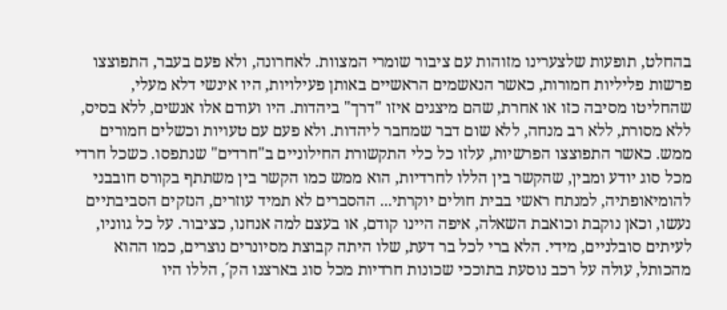בהחלט, תופעות שלצערינו מזוהות עם ציבור שומרי המצוות. לאחרונה, ולא פעם בעבר, התפוצצו פרשות פליליות חמורות, כאשר הנאשמים הראשיים באותן פעילויות, היו אינשי דלא מעלי, שהחליטו מסיבה כזו או אחרת, שהם מיצגים איזו "דרך" ביהדות. היו ועודם אלו אנשים, ללא בסיס, ללא מסורת, ללא רב מנחה, ללא שום דבר שמחבר ליהדות. ולא פעם עם טעויות וכשלים חמורים ממש. כאשר התפוצצו הפרשיות, עלזו כל כלי התקשורת החילוניים ב"חרדים" שנתפסו. כשכל חרדי מכל סוג יודע ומבין, שהקשר בין הללו לחרדיות, הוא ממש כמו הקשר בין משתתף בקורס חובבני להומיאופתיה, למנתח ראשי בבית חולים יוקרתי... ההסברים לא תמיד עוזרים, הנזקים הסביבתיים נעשו, וכאן נוקבת וכואבת השאלה, איפה היינו קודם, או בעצם למה אנחנו, כציבור. על כל גווניו, לעיתים סובלניים, מידי. הלא ברי לכל בר דעת, שלו היתה קבוצת מסיונרים נוצרים, כמו ההוא מהכותל, עולה על רכב נוסעת בתוככי שכונות חרדיות מכל סוג בארצנו הק´, הללו היו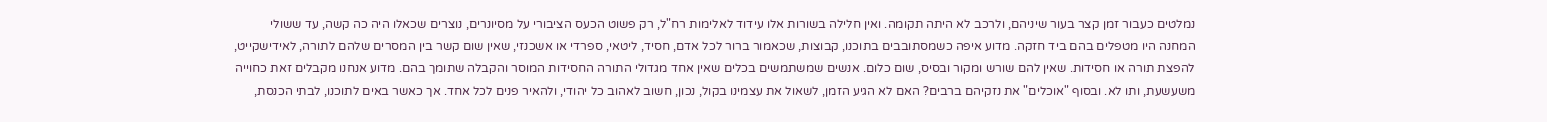נמלטים כעבור זמן קצר בעור שיניהם, ולרכב לא היתה תקומה. ואין חלילה בשורות אלו עידוד לאלימות רח"ל, רק פשוט הכעס הציבורי על מסיונרים, נוצרים שכאלו היה כה קשה, עד ששולי המחנה היו מטפלים בהם ביד חזקה. מדוע איפה כשמסתובבים בתוכנו, קבוצות, שכאמור ברור לכל אדם, חסיד, ליטאי, ספרדי או אשכנזי, שאין שום קשר בין המסרים שלהם לתורה, לאידישקייט, להפצת תורה או חסידות. שאין להם שורש ומקור ובסיס, שום כלום. אנשים שמשתמשים בכלים שאין אחד מגדולי התורה החסידות המוסר והקבלה שתומך בהם. מדוע אנחנו מקבלים זאת כחוייה משעשעת, ותו לא. ובסוף "אוכלים" את נזקיהם ברבים? האם לא הגיע הזמן, לשאול את עצמינו בקול, נכון, חשוב לאהוב כל יהודי, ולהאיר פנים לכל אחד. אך כאשר באים לתוכנו, לבתי הכנסת,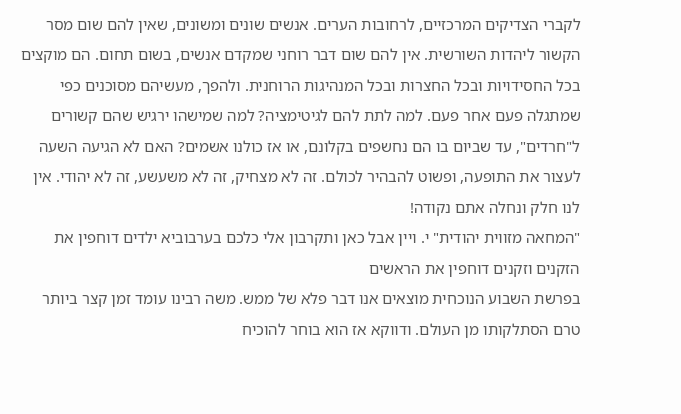לקברי הצדיקים המרכזיים, לרחובות הערים. אנשים שונים ומשונים, שאין להם שום מסר הקשור ליהדות השורשית. אין להם שום דבר רוחני שמקדם אנשים, בשום תחום. הם מוקצים בכל החסידויות ובכל החצרות ובכל המנהיגות הרוחנית. ולהפך, מעשיהם מסוכנים כפי שמתגלה פעם אחר פעם. למה לתת להם לגיטימציה? למה שמישהו ירגיש שהם קשורים ל"חרדים", עד שביום בו הם נחשפים בקלונם, או אז כולנו אשמים? האם לא הגיעה השעה לעצור את התופעה, ופשוט להבהיר לכולם. זה לא מצחיק, זה לא משעשע, זה לא יהודי. אין לנו חלק ונחלה אתם נקודה!
"המחאה מזווית יהודית" י. ויין אבל כאן ותקרבון אלי כלכם בערבוביא ילדים דוחפין את הזקנים וזקנים דוחפין את הראשים
בפרשת השבוע הנוכחית מוצאים אנו דבר פלא של ממש. משה רבינו עומד זמן קצר ביותר טרם הסתלקותו מן העולם. ודווקא אז הוא בוחר להוכיח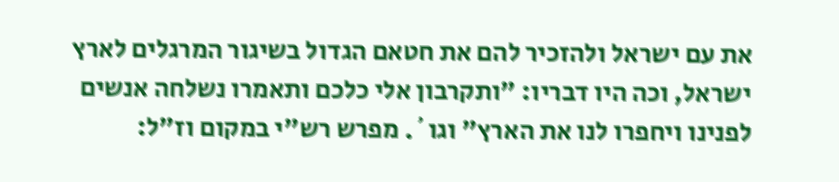את עם ישראל ולהזכיר להם את חטאם הגדול בשיגור המרגלים לארץ ישראל, וכה היו דבריו: "ותקרבון אלי כלכם ותאמרו נשלחה אנשים לפנינו ויחפרו לנו את הארץ" וגו´. מפרש רש"י במקום וז"ל: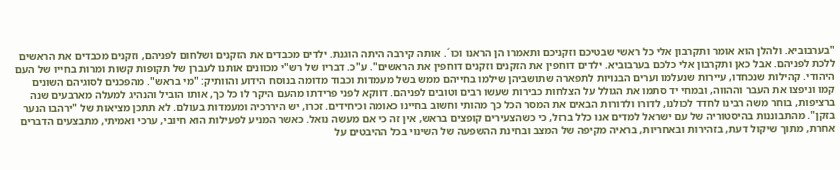"בערבוביא. ולהלן הוא אומר ותקרבון אלי כל ראשי שבטיכם וזקניכם ותאמרו הן הראנו וכו´. אותה קירבה היתה הוגנת. ילדים מכבדים את הזקנים ושלחום לפניהם, וזקנים מכבדים את הראשים ללכת לפניהם. אבל כאן ותקרבון אלי כלכם בערבוביא. ילדים דוחפין את הזקנים וזקנים דוחפין את הראשים". ע"כ. דבריו של רש"י מכוונים אותנו לעברן של תקופות קשות ומרות בחייו של העם היהודי. קהילות שנכחדו, עיירות שנעלמו וערים הבנויות לתפארה שתושביהן שילמו בחייהם ממש בשל מעמדות וכבוד מדומה בנוסח הידוע והוותיק: "מי בראש". מהפכנים לסוגיהם השונים קמו וניפצו את העבר וההווה, ובמחי יד סתמו את הגולל על הצלחות כבירות שעשו רבים וטובים לפניהם. דווקא לפני פרידתו מהעם היקר לו כל כך, אותו הוביל והנהיג למעלה מארבעים שנה ברציפות, בוחר משה רבינו לחדד לכולנו, לדורו ולדורות הבאים את המסר הכל כך מהותי וחשוב בחיינו כאומה וכיחידים. זכרו, יש היררכיה ומעמדות בעולם. לא תתכן מציאות של "ירהבו הנער בזקן". מהתבוננות בהיסטוריה של עם ישראל למדים אנו כלל ברזל, כי כשהצעירים קופצים בראש, אין זה כי אם מעשה נואל. כאשר המניע לפעילות הוא חיובי, ערכי ואמיתי, מתבצעים הדברים אחרת, מתוך שיקול דעת, בזהירות ובאחריות, בראיה מקיפה של המצב ובחינת ההשפעה של השינוי בכל ההיבטים על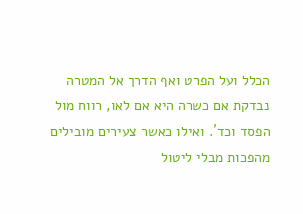הכלל ועל הפרט ואף הדרך אל המטרה נבדקת אם כשרה היא אם לאו, רווח מול הפסד וכד´. ואילו כאשר צעירים מובילים מהפכות מבלי ליטול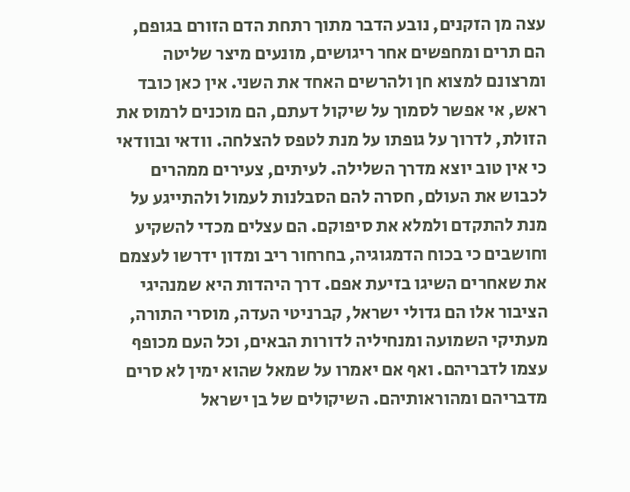עצה מן הזקנים, נובע הדבר מתוך רתחת הדם הזורם בגופם, הם תרים ומחפשים אחר ריגושים, מונעים מיצר שליטה ומרצונם למצוא חן ולהרשים האחד את השני. אין כאן כובד ראש, אי אפשר לסמוך על שיקול דעתם, הם מוכנים לרמוס את הזולת, לדרוך על גופתו על מנת לטפס להצלחה. וודאי ובוודאי כי אין טוב יוצא מדרך השלילה. לעיתים, צעירים ממהרים לכבוש את העולם, חסרה להם הסבלנות לעמול ולהתייגע על מנת להתקדם ולמלא את סיפוקם. הם עצלים מכדי להשקיע וחושבים כי בכוח הדמגוגיה, בחרחור ריב ומדון ידרשו לעצמם את שאחרים השיגו בזיעת אפם. דרך היהדות היא שמנהיגי הציבור אלו הם גדולי ישראל, קברניטי העדה, מוסרי התורה, מעתיקי השמועה ומנחיליה לדורות הבאים, וכל העם מכופף עצמו לדבריהם. ואף אם יאמרו על שמאל שהוא ימין לא סרים מדבריהם ומהוראותיהם. השיקולים של בן ישראל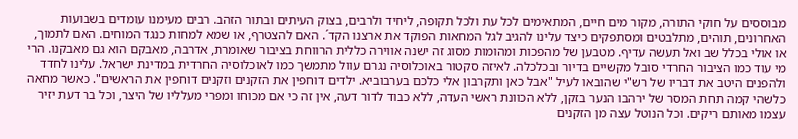מבוססים על חוקי התורה, מקור מים חיים, המתאימים לכל עת ולכל תקופה, ליחיד ולרבים, בצוק העיתים ובתור הזהב. רבים מעימנו עומדים בשבועות האחרונים, תוהים, מתלבטים ומסתפקים כיצד עלינו להגיב לגל המחאות הפוקד את ארצנו הקד´. האם להצטרף, או שמא למחות כנגד המוחים. האם לתמוך, או אולי בכלל שב ואל תעשה עדיף. מטבען של מהפכות ומהומות מסוג זה ישנה אווירה כללית הרווחת בציבור שאומרת, אדרבה, מאבקם הוא גם מאבקנו. הרי מי עוד כמו הציבור החרדי סובל מקשיים בדיור ובכלכלה. לאיזה סקטור באוכלוסיה נגרם עוול מתמשך כמו לאוכלוסיה החרדית במדינת ישראל. עלינו לחדד ולהפנים היטב את דבריו של רש"י שהובאו לעיל "אבל כאן ותקרבון אלי כלכם בערבוביא. ילדים דוחפין את הזקנים וזקנים דוחפין את הראשים". כאשר מחאה כלשהי קמה תחת המסר של ירהבו הנער בזקן, ללא הכוונת ראשי העדה, ללא כבוד לדור דעה, אין זה כי אם מכוחו ומפרי מעלליו של היצר, וכל בר דעת יזיר עצמו מאותם ריקים. וכל הנוטל עצה מן הזקנים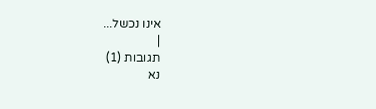אינו נכשל...
|
תגובות (1)
נא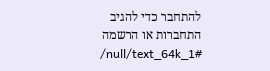להתחבר כדי להגיב
התחברות או הרשמה
/null/text_64k_1#